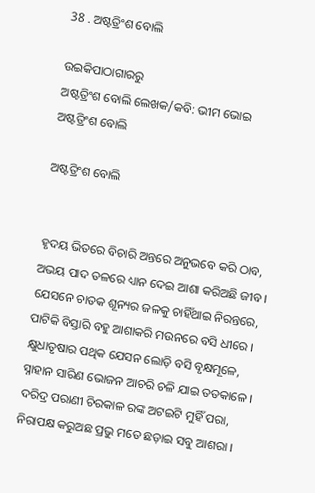38 . ଅଷ୍ଟତ୍ରିଂଶ ବୋଲି

ଉଇକିପାଠାଗାର‌ରୁ
ଅଷ୍ଟତ୍ରିଂଶ ବୋଲି ଲେଖକ/କବି: ଭୀମ ଭୋଇ
ଅଷ୍ଟତ୍ରିଂଶ ବୋଲି

ଅଷ୍ଟତ୍ରିଂଶ ବୋଲି


ହୃଦୟ ଭିତରେ ବିଚାରି ଅନ୍ତରେ ଅନୁଭବେ କରି ଠାବ,
ଅଭୟ ପାଦ ତଳରେ ଧ୍ୟାନ ଦେଇ ଆଶା କରିଅଛି ଜୀବ ।
ଯେସନେ ଚାତକ ଶୂନ୍ୟର ଜଳକୁ ଚାହିଁଥାଇ ନିରନ୍ତରେ,
ପାଟିକି ବିସ୍ତାରି ବହୁ ଆଶାକରି ମଉନରେ ବସି ଧୀରେ ।
କ୍ଷୁଧାତୃଷାର ପଥିକ ଯେସନ ଲୋଡ଼ି ବସି ବୃକ୍ଷମୂଳେ,
ସ୍ନାହାନ ସାରିଣ ଭୋଜନ ଆଚରି ଚଳି ଯାଇ ତତକାଳେ ।
ଦରିଦ୍ର ପରାଣୀ ଚିରକାଳ ରଙ୍କ ଅଟଇଟି ମୁହିଁ ପରା,
ନିରାପକ୍ଷ କରୁଅଛ ପ୍ରଭୁ ମତେ ଛଡ଼ାଇ ସବୁ ଆଶରା ।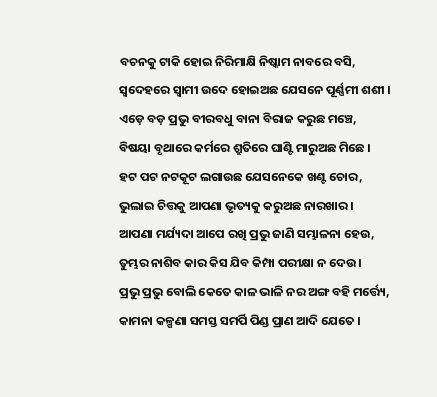ବଚନକୁ ଟାକି ହୋଇ ନିରିମାକ୍ଷି ନିଷ୍କାମ ନାବରେ ବସି,
ସ୍ୱଦେହରେ ସ୍ୱାମୀ ଉଦେ ହୋଇଅଛ ଯେସନେ ପୂର୍ଣ୍ଣମୀ ଶଶୀ ।
ଏଡ଼େ ବଡ଼ ପ୍ରଭୁ ବୀରବଧୁ ବାନା ବିରାଜ କରୁଛ ମଞ୍ଚେ,
ବିଷୟା ବୃଥାରେ କର୍ମରେ ଶ୍ରୁତିରେ ଘାଣ୍ଟି ମାରୁଅଛ ମିଛେ ।
ହଟ ପଟ ନଟକୂଟ ଲଗାଉଛ ଯେସନେକେ ଖଣ୍ଟ ଚୋର,
ଭୁଲାଇ ଚିତ୍ତକୁ ଆପଣା ଭୃତ୍ୟକୁ କରୁଅଛ ନାରଖାର ।
ଆପଣା ମର୍ଯ୍ୟଦା ଆପେ ରଖି ପ୍ରଭୁ ଜାଣି ସମ୍ଭାଳନା ହେଉ,
ତୁମ୍ଭର ନାଶିବ କାର କିସ ଯିବ କିମ୍ପା ପରୀକ୍ଷା ନ ଦେଉ ।
ପ୍ରଭୁ ପ୍ରଭୁ ବୋଲି କେତେ କାଳ ଭାଳି ନର ଅଙ୍ଗ ବହି ମର୍ତ୍ତ୍ୟେ,
କାମନା କଳ୍ପଣା ସମସ୍ତ ସମର୍ପି ପିଣ୍ଡ ପ୍ରାଣ ଆଦି ଯେତେ ।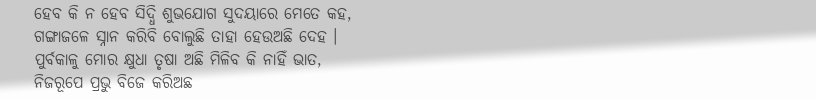ହେବ କି ନ ହେବ ସିଦ୍ଧି ଶୁଭଯୋଗ ସୁଦୟାରେ ମେତେ କହ,
ଗଙ୍ଗାଜଳେ ସ୍ନାନ କରିବି ବୋଲୁଛି ତାହା ହେଉଅଛି ଦେହ ।
ପୁର୍ବକାଳୁ ମୋର କ୍ଷୁଧା ତୃଷା ଅଛି ମିଳିବ କି ନାହିଁ ଭାତ,
ନିଜରୂପେ ପ୍ରଭୁ ବିଜେ କରିଅଛ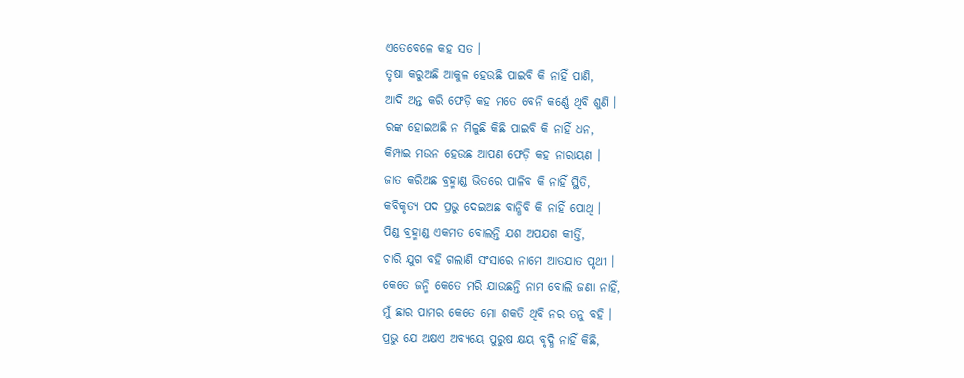ଏତେବେଳେ କହ ସତ ।
ତୃଷା କରୁଅଛି ଆକୁଳ ହେଉଛି ପାଇବି କି ନାହିଁ ପାଣି,
ଆଦି ଅନ୍ତ କରି ଫେଡ଼ି କହ ମତେ ବେନି କର୍ଣ୍ଣେ ଥିବି ଶୁଣି ।
ରଙ୍କ ହୋଇଅଛି ନ ମିଳୁଛି କିଛି ପାଇବି କି ନାହିଁ ଧନ,
କିମ୍ପାଇ ମଉନ ହେଉଛ ଆପଣ ଫେଡ଼ି କହ ନାରାୟଣ ।
ଜାତ କରିଅଛ ବ୍ରହ୍ମାଣ୍ଡ ଭିତରେ ପାଳିବ କି ନାହିଁ ସ୍ଥିତି,
କବିକୃତ୍ୟ ପଦ ପ୍ରଭୁ ଦେଇଅଛ ବାନ୍ଧିବି କି ନାହିଁ ପୋଥି ।
ପିଣ୍ଡ ବ୍ରହ୍ମାଣ୍ଡ ଏକମତ ବୋଲନ୍ତି ଯଶ ଅପଯଶ କୀର୍ତ୍ତି,
ଚାରି ଯୁଗ ବହି ଗଲାଣି ସଂସାରେ ନାମେ ଆତଯାତ ପୃଥୀ ।
କେତେ ଜନ୍ମି କେତେ ମରି ଯାଉଛନ୍ତି ନାମ ବୋଲି ଜଣା ନାହିଁ,
ମୁଁ ଛାର ପାମର କେତେ ମୋ ଶକତି ଥିବି ନର ତନୁ ବହି ।
ପ୍ରଭୁ ଯେ ଅକ୍ଷଏ ଅବ୍ୟୟେ ପୁରୁଷ କ୍ଷୟ ବୃଦ୍ଧି ନାହିଁ କିଛି,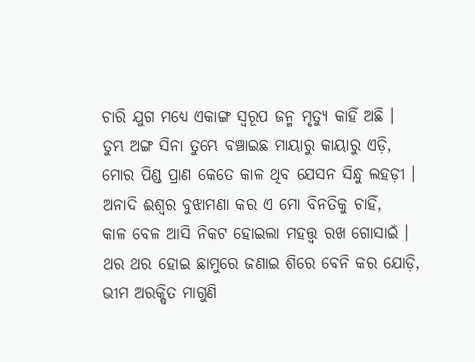ଚାରି ଯୁଗ ମଧ୍ୟେ ଏକାଙ୍ଗ ସ୍ୱରୂପ ଜନ୍ମ ମୃତ୍ୟୁ କାହିଁ ଅଛି ।
ତୁମ୍ଭ ଅଙ୍ଗ ସିନା ତୁମ୍ଭେ ବଞ୍ଚାଇଛ ମାୟାରୁ କାୟାରୁ ଏଡ଼ି,
ମୋର ପିଣ୍ଡ ପ୍ରାଣ କେତେ କାଳ ଥିବ ଯେସନ ସିନ୍ଧୁ ଲହଡ଼ୀ ।
ଅନାଦି ଈଶ୍ୱର ବୁଝାମଣା କର ଏ ମୋ ବିନତିକୁ ଚାହିଁ,
କାଳ ବେଳ ଆସି ନିକଟ ହୋଇଲା ମହତ୍ତ୍ୱ ରଖ ଗୋସାଇଁ ।
ଥର ଥର ହୋଇ ଛାମୁରେ ଜଣାଇ ଶିରେ ବେନି କର ଯୋଡ଼ି,
ଭୀମ ଅରକ୍ଷିତ ମାଗୁଣି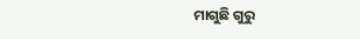ମାଗୁଛି ଗୁରୁ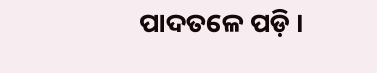ପାଦତଳେ ପଡ଼ି ।